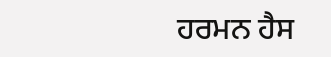ਹਰਮਨ ਹੈਸ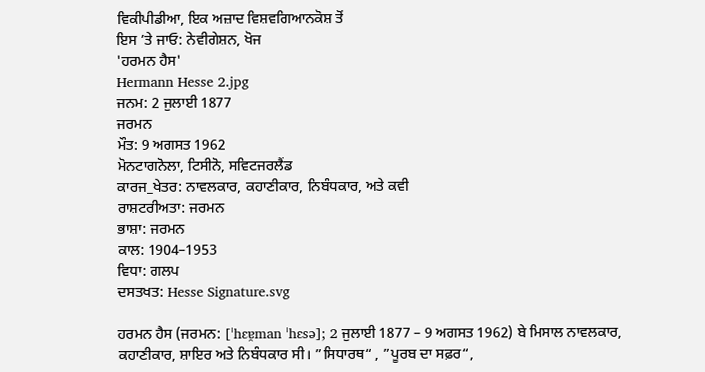ਵਿਕੀਪੀਡੀਆ, ਇਕ ਅਜ਼ਾਦ ਵਿਸ਼ਵਗਿਆਨਕੋਸ਼ ਤੋਂ
ਇਸ ’ਤੇ ਜਾਓ: ਨੇਵੀਗੇਸ਼ਨ, ਖੋਜ
'ਹਰਮਨ ਹੈਸ'
Hermann Hesse 2.jpg
ਜਨਮ: 2 ਜੁਲਾਈ 1877
ਜਰਮਨ
ਮੌਤ: 9 ਅਗਸਤ 1962
ਮੋਨਟਾਗਨੋਲਾ, ਟਿਸੀਨੋ, ਸਵਿਟਜਰਲੈਂਡ
ਕਾਰਜ_ਖੇਤਰ: ਨਾਵਲਕਾਰ, ਕਹਾਣੀਕਾਰ, ਨਿਬੰਧਕਾਰ, ਅਤੇ ਕਵੀ
ਰਾਸ਼ਟਰੀਅਤਾ: ਜਰਮਨ
ਭਾਸ਼ਾ: ਜਰਮਨ
ਕਾਲ: 1904–1953
ਵਿਧਾ: ਗਲਪ
ਦਸਤਖਤ: Hesse Signature.svg

ਹਰਮਨ ਹੈਸ (ਜਰਮਨ: [ˈhɛɐ̯man ˈhɛsə]; 2 ਜੁਲਾਈ 1877 – 9 ਅਗਸਤ 1962) ਬੇ ਮਿਸਾਲ ਨਾਵਲਕਾਰ, ਕਹਾਣੀਕਾਰ, ਸ਼ਾਇਰ ਅਤੇ ਨਿਬੰਧਕਾਰ ਸੀ। ”ਸਿਧਾਰਥ“ , ”ਪੂਰਬ ਦਾ ਸਫ਼ਰ“,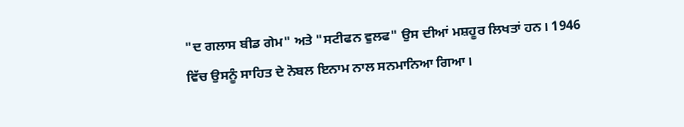"ਦ ਗਲਾਸ ਬੀਡ ਗੇਮ" ਅਤੇ "ਸਟੀਫਨ ਵੁਲਫ" ਉਸ ਦੀਆਂ ਮਸ਼ਹੂਰ ਲਿਖਤਾਂ ਹਨ। 1946 ਵਿੱਚ ਉਸਨੂੰ ਸਾਹਿਤ ਦੇ ਨੋਬਲ ਇਨਾਮ ਨਾਲ ਸਨਮਾਨਿਆ ਗਿਆ।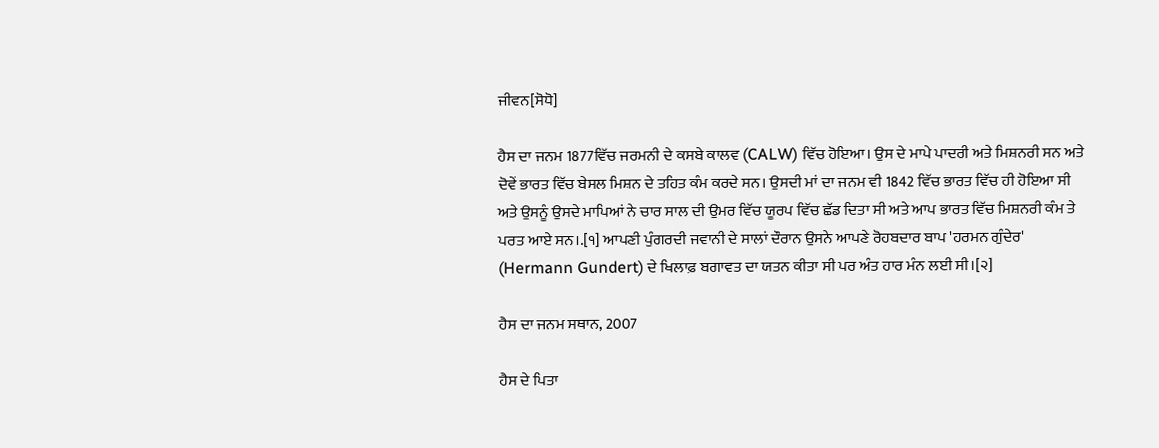ਜੀਵਨ[ਸੋਧੋ]

ਹੈਸ ਦਾ ਜਨਮ 1877ਵਿੱਚ ਜਰਮਨੀ ਦੇ ਕਸਬੇ ਕਾਲਵ (CALW) ਵਿੱਚ ਹੋਇਆ। ਉਸ ਦੇ ਮਾਪੇ ਪਾਦਰੀ ਅਤੇ ਮਿਸ਼ਨਰੀ ਸਨ ਅਤੇ ਦੋਵੇਂ ਭਾਰਤ ਵਿੱਚ ਬੇਸਲ ਮਿਸ਼ਨ ਦੇ ਤਹਿਤ ਕੰਮ ਕਰਦੇ ਸਨ। ਉਸਦੀ ਮਾਂ ਦਾ ਜਨਮ ਵੀ 1842 ਵਿੱਚ ਭਾਰਤ ਵਿੱਚ ਹੀ ਹੋਇਆ ਸੀ ਅਤੇ ਉਸਨੂੰ ਉਸਦੇ ਮਾਪਿਆਂ ਨੇ ਚਾਰ ਸਾਲ ਦੀ ਉਮਰ ਵਿੱਚ ਯੂਰਪ ਵਿੱਚ ਛੱਡ ਦਿਤਾ ਸੀ ਅਤੇ ਆਪ ਭਾਰਤ ਵਿੱਚ ਮਿਸ਼ਨਰੀ ਕੰਮ ਤੇ ਪਰਤ ਆਏ ਸਨ।.[੧] ਆਪਣੀ ਪੁੰਗਰਦੀ ਜਵਾਨੀ ਦੇ ਸਾਲਾਂ ਦੌਰਾਨ ਉਸਨੇ ਆਪਣੇ ਰੋਹਬਦਾਰ ਬਾਪ 'ਹਰਮਨ ਗੁੰਦੇਰ' (Hermann Gundert) ਦੇ ਖਿਲਾਫ਼ ਬਗਾਵਤ ਦਾ ਯਤਨ ਕੀਤਾ ਸੀ ਪਰ ਅੰਤ ਹਾਰ ਮੰਨ ਲਈ ਸੀ।[੨]

ਹੈਸ ਦਾ ਜਨਮ ਸਥਾਨ, 2007

ਹੈਸ ਦੇ ਪਿਤਾ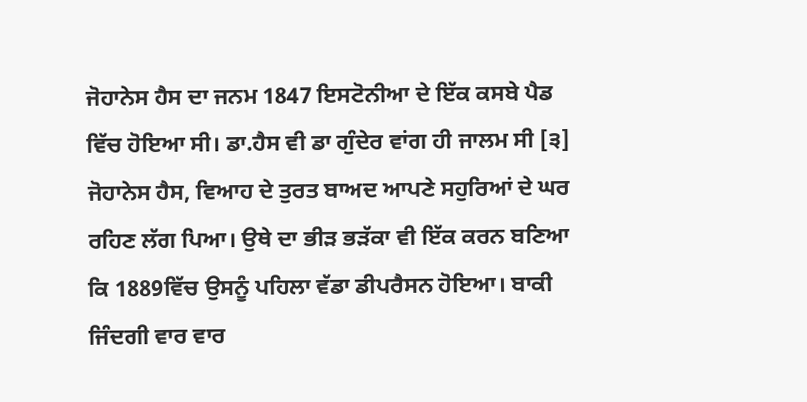ਜੋਹਾਨੇਸ ਹੈਸ ਦਾ ਜਨਮ 1847 ਇਸਟੋਨੀਆ ਦੇ ਇੱਕ ਕਸਬੇ ਪੈਡ ਵਿੱਚ ਹੋਇਆ ਸੀ। ਡਾ.ਹੈਸ ਵੀ ਡਾ ਗੁੰਦੇਰ ਵਾਂਗ ਹੀ ਜਾਲਮ ਸੀ [੩] ਜੋਹਾਨੇਸ ਹੈਸ, ਵਿਆਹ ਦੇ ਤੁਰਤ ਬਾਅਦ ਆਪਣੇ ਸਹੁਰਿਆਂ ਦੇ ਘਰ ਰਹਿਣ ਲੱਗ ਪਿਆ। ਉਥੇ ਦਾ ਭੀੜ ਭੜੱਕਾ ਵੀ ਇੱਕ ਕਰਨ ਬਣਿਆ ਕਿ 1889ਵਿੱਚ ਉਸਨੂੰ ਪਹਿਲਾ ਵੱਡਾ ਡੀਪਰੈਸਨ ਹੋਇਆ। ਬਾਕੀ ਜਿੰਦਗੀ ਵਾਰ ਵਾਰ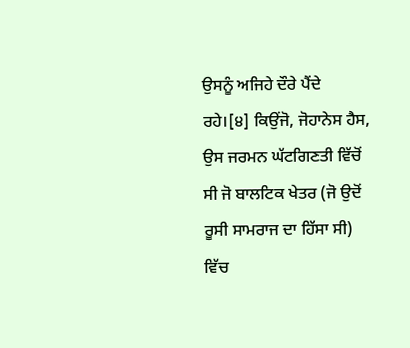ਉਸਨੂੰ ਅਜਿਹੇ ਦੌਰੇ ਪੈਂਦੇ ਰਹੇ।[੪] ਕਿਉਂਜੋ, ਜੋਹਾਨੇਸ ਹੈਸ, ਉਸ ਜਰਮਨ ਘੱਟਗਿਣਤੀ ਵਿੱਚੋਂ ਸੀ ਜੋ ਬਾਲਟਿਕ ਖੇਤਰ (ਜੋ ਉਦੋਂ ਰੂਸੀ ਸਾਮਰਾਜ ਦਾ ਹਿੱਸਾ ਸੀ) ਵਿੱਚ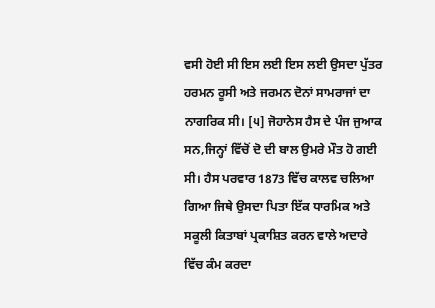ਵਸੀ ਹੋਈ ਸੀ ਇਸ ਲਈ ਇਸ ਲਈ ਉਸਦਾ ਪੁੱਤਰ ਹਰਮਨ ਰੂਸੀ ਅਤੇ ਜਰਮਨ ਦੋਨਾਂ ਸਾਮਰਾਜਾਂ ਦਾ ਨਾਗਰਿਕ ਸੀ। [੫] ਜੋਹਾਨੇਸ ਹੈਸ ਦੇ ਪੰਜ ਜੁਆਕ ਸਨ,ਜਿਨ੍ਹਾਂ ਵਿੱਚੋਂ ਦੋ ਦੀ ਬਾਲ ਉਮਰੇ ਮੌਤ ਹੋ ਗਈ ਸੀ। ਹੈਸ ਪਰਵਾਰ 1873 ਵਿੱਚ ਕਾਲਵ ਚਲਿਆ ਗਿਆ ਜਿਥੇ ਉਸਦਾ ਪਿਤਾ ਇੱਕ ਧਾਰਮਿਕ ਅਤੇ ਸਕੂਲੀ ਕਿਤਾਬਾਂ ਪ੍ਰਕਾਸ਼ਿਤ ਕਰਨ ਵਾਲੇ ਅਦਾਰੇ ਵਿੱਚ ਕੰਮ ਕਰਦਾ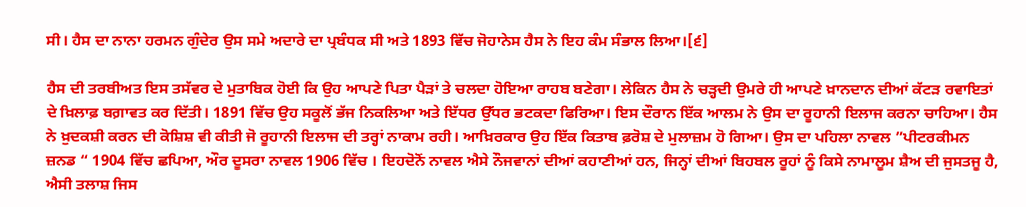ਸੀ। ਹੈਸ ਦਾ ਨਾਨਾ ਹਰਮਨ ਗੁੰਦੇਰ ਉਸ ਸਮੇ ਅਦਾਰੇ ਦਾ ਪ੍ਰਬੰਧਕ ਸੀ ਅਤੇ 1893 ਵਿੱਚ ਜੋਹਾਨੇਸ ਹੈਸ ਨੇ ਇਹ ਕੰਮ ਸੰਭਾਲ ਲਿਆ।[੬]

ਹੈਸ ਦੀ ਤਰਬੀਅਤ ਇਸ ਤਸੱਵਰ ਦੇ ਮੁਤਾਬਿਕ ਹੋਈ ਕਿ ਉਹ ਆਪਣੇ ਪਿਤਾ ਪੈੜਾਂ ਤੇ ਚਲਦਾ ਹੋਇਆ ਰਾਹਬ ਬਣੇਗਾ। ਲੇਕਿਨ ਹੈਸ ਨੇ ਚੜ੍ਹਦੀ ਉਮਰੇ ਹੀ ਆਪਣੇ ਖ਼ਾਨਦਾਨ ਦੀਆਂ ਕੱਟੜ ਰਵਾਇਤਾਂ ਦੇ ਖ਼ਿਲਾਫ਼ ਬਗ਼ਾਵਤ ਕਰ ਦਿੱਤੀ। 1891 ਵਿੱਚ ਉਹ ਸਕੂਲੋਂ ਭੱਜ ਨਿਕਲਿਆ ਅਤੇ ਇੱਧਰ ਉੱਧਰ ਭਟਕਦਾ ਫਿਰਿਆ। ਇਸ ਦੌਰਾਨ ਇੱਕ ਆਲਮ ਨੇ ਉਸ ਦਾ ਰੂਹਾਨੀ ਇਲਾਜ ਕਰਨਾ ਚਾਹਿਆ। ਹੈਸ ਨੇ ਖ਼ੁਦਕਸ਼ੀ ਕਰਨ ਦੀ ਕੋਸ਼ਿਸ਼ ਵੀ ਕੀਤੀ ਜੋ ਰੂਹਾਨੀ ਇਲਾਜ ਦੀ ਤਰ੍ਹਾਂ ਨਾਕਾਮ ਰਹੀ। ਆਖ਼ਿਰਕਾਰ ਉਹ ਇੱਕ ਕਿਤਾਬ ਫ਼ਰੋਸ਼ ਦੇ ਮੁਲਾਜ਼ਮ ਹੋ ਗਿਆ। ਉਸ ਦਾ ਪਹਿਲਾ ਨਾਵਲ ”ਪੀਟਰਕੀਮਨ ਜ਼ਨਡ “ 1904 ਵਿੱਚ ਛਪਿਆ, ਔਰ ਦੂਸਰਾ ਨਾਵਲ 1906 ਵਿੱਚ । ਇਹਦੋਨੋਂ ਨਾਵਲ ਐਸੇ ਨੌਜਵਾਨਾਂ ਦੀਆਂ ਕਹਾਣੀਆਂ ਹਨ, ਜਿਨ੍ਹਾਂ ਦੀਆਂ ਬਿਹਬਲ ਰੂਹਾਂ ਨੂੰ ਕਿਸੇ ਨਾਮਾਲੂਮ ਸ਼ੈਅ ਦੀ ਜੁਸਤਜੂ ਹੈ, ਐਸੀ ਤਲਾਸ਼ ਜਿਸ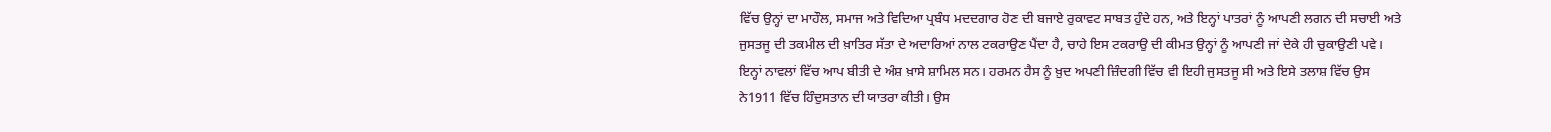ਵਿੱਚ ਉਨ੍ਹਾਂ ਦਾ ਮਾਹੌਲ, ਸਮਾਜ ਅਤੇ ਵਿਦਿਆ ਪ੍ਰਬੰਧ ਮਦਦਗਾਰ ਹੋਣ ਦੀ ਬਜਾਏ ਰੁਕਾਵਟ ਸਾਬਤ ਹੁੰਦੇ ਹਨ, ਅਤੇ ਇਨ੍ਹਾਂ ਪਾਤਰਾਂ ਨੂੰ ਆਪਣੀ ਲਗਨ ਦੀ ਸਚਾਈ ਅਤੇ ਜੁਸਤਜੂ ਦੀ ਤਕਮੀਲ ਦੀ ਖ਼ਾਤਿਰ ਸੱਤਾ ਦੇ ਅਦਾਰਿਆਂ ਨਾਲ ਟਕਰਾਉਣ ਪੈਂਦਾ ਹੈ, ਚਾਹੇ ਇਸ ਟਕਰਾਉ ਦੀ ਕੀਮਤ ਉਨ੍ਹਾਂ ਨੂੰ ਆਪਣੀ ਜਾਂ ਦੇਕੇ ਹੀ ਚੁਕਾਉਣੀ ਪਵੇ। ਇਨ੍ਹਾਂ ਨਾਵਲਾਂ ਵਿੱਚ ਆਪ ਬੀਤੀ ਦੇ ਅੰਸ਼ ਖ਼ਾਸੇ ਸ਼ਾਮਿਲ ਸਨ। ਹਰਮਨ ਹੈਸ ਨੂੰ ਖ਼ੁਦ ਅਪਣੀ ਜ਼ਿੰਦਗੀ ਵਿੱਚ ਵੀ ਇਹੀ ਜੁਸਤਜੂ ਸੀ ਅਤੇ ਇਸੇ ਤਲਾਸ਼ ਵਿੱਚ ਉਸ ਨੇ1911 ਵਿੱਚ ਹਿੰਦੁਸਤਾਨ ਦੀ ਯਾਤਰਾ ਕੀਤੀ। ਉਸ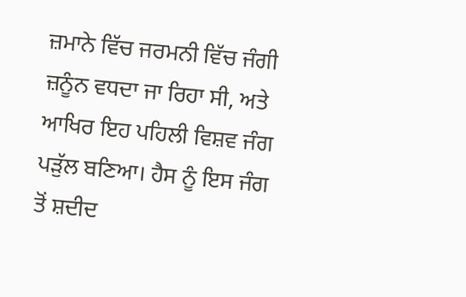ਜ਼ਮਾਨੇ ਵਿੱਚ ਜਰਮਨੀ ਵਿੱਚ ਜੰਗੀ ਜ਼ਨੂੰਨ ਵਧਦਾ ਜਾ ਰਿਹਾ ਸੀ, ਅਤੇ ਆਖਿਰ ਇਹ ਪਹਿਲੀ ਵਿਸ਼ਵ ਜੰਗ ਪੜੁੱਲ ਬਣਿਆ। ਹੈਸ ਨੂੰ ਇਸ ਜੰਗ ਤੋਂ ਸ਼ਦੀਦ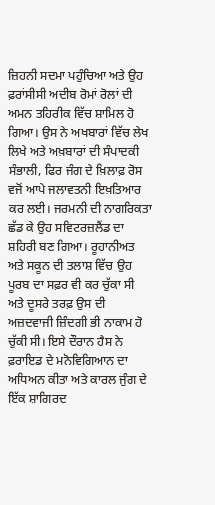ਜ਼ਿਹਨੀ ਸਦਮਾ ਪਹੁੰਚਿਆ ਅਤੇ ਉਹ ਫ਼ਰਾਂਸੀਸੀ ਅਦੀਬ ਰੋਮਾਂ ਰੋਲਾਂ ਦੀ ਅਮਨ ਤਹਿਰੀਕ ਵਿੱਚ ਸ਼ਾਮਿਲ ਹੋ ਗਿਆ। ਉਸ ਨੇ ਅਖਬਾਰਾਂ ਵਿੱਚ ਲੇਖ ਲਿਖੇ ਅਤੇ ਅਖ਼ਬਾਰਾਂ ਦੀ ਸੰਪਾਦਕੀ ਸੰਭਾਲੀ, ਫਿਰ ਜੰਗ ਦੇ ਖ਼ਿਲਾਫ਼ ਰੋਸ ਵਜੋਂ ਆਪੇ ਜਲਾਵਤਨੀ ਇਖ਼ਤਿਆਰ ਕਰ ਲਈ। ਜਰਮਨੀ ਦੀ ਨਾਗਰਿਕਤਾ ਛੱਡ ਕੇ ਉਹ ਸਵਿਟਰਜ਼ਲੈਂਡ ਦਾ ਸ਼ਹਿਰੀ ਬਣ ਗਿਆ। ਰੂਹਾਨੀਅਤ ਅਤੇ ਸਕੂਨ ਦੀ ਤਲਾਸ਼ ਵਿੱਚ ਉਹ ਪੂਰਬ ਦਾ ਸਫ਼ਰ ਵੀ ਕਰ ਚੁੱਕਾ ਸੀ ਅਤੇ ਦੂਸਰੇ ਤਰਫ਼ ਉਸ ਦੀ ਅਜ਼ਦਵਾਜੀ ਜ਼ਿੰਦਗੀ ਭੀ ਨਾਕਾਮ ਹੋ ਚੁੱਕੀ ਸੀ। ਇਸੇ ਦੌਰਾਨ ਹੈਸ ਨੇ ਫ਼ਰਾਇਡ ਦੇ ਮਨੋਵਿਗਿਆਨ ਦਾ ਅਧਿਅਨ ਕੀਤਾ ਅਤੇ ਕਾਰਲ ਜੁੰਗ ਦੇ ਇੱਕ ਸ਼ਾਗਿਰਦ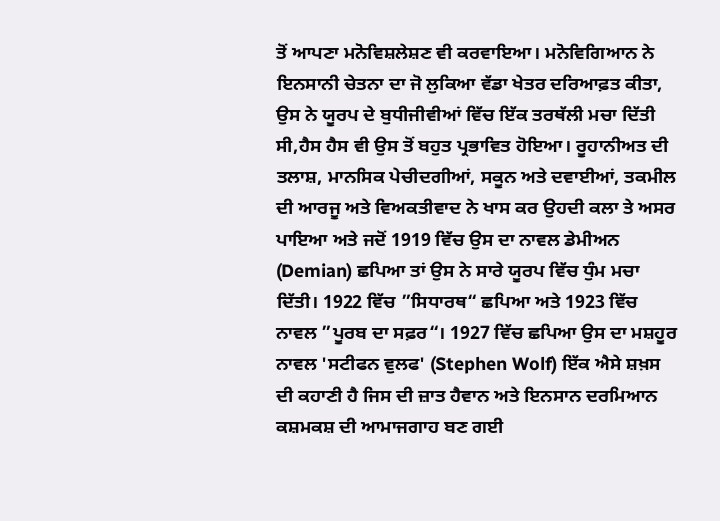ਤੋਂ ਆਪਣਾ ਮਨੋਵਿਸ਼ਲੇਸ਼ਣ ਵੀ ਕਰਵਾਇਆ। ਮਨੋਵਿਗਿਆਨ ਨੇ ਇਨਸਾਨੀ ਚੇਤਨਾ ਦਾ ਜੋ ਲੁਕਿਆ ਵੱਡਾ ਖੇਤਰ ਦਰਿਆਫ਼ਤ ਕੀਤਾ, ਉਸ ਨੇ ਯੂਰਪ ਦੇ ਬੁਧੀਜੀਵੀਆਂ ਵਿੱਚ ਇੱਕ ਤਰਥੱਲੀ ਮਚਾ ਦਿੱਤੀ ਸੀ,ਹੈਸ ਹੈਸ ਵੀ ਉਸ ਤੋਂ ਬਹੁਤ ਪ੍ਰਭਾਵਿਤ ਹੋਇਆ। ਰੂਹਾਨੀਅਤ ਦੀ ਤਲਾਸ਼, ਮਾਨਸਿਕ ਪੇਚੀਦਗੀਆਂ, ਸਕੂਨ ਅਤੇ ਦਵਾਈਆਂ, ਤਕਮੀਲ ਦੀ ਆਰਜੂ ਅਤੇ ਵਿਅਕਤੀਵਾਦ ਨੇ ਖਾਸ ਕਰ ਉਹਦੀ ਕਲਾ ਤੇ ਅਸਰ ਪਾਇਆ ਅਤੇ ਜਦੋਂ 1919 ਵਿੱਚ ਉਸ ਦਾ ਨਾਵਲ ਡੇਮੀਅਨ (Demian) ਛਪਿਆ ਤਾਂ ਉਸ ਨੇ ਸਾਰੇ ਯੂਰਪ ਵਿੱਚ ਧੁੰਮ ਮਚਾ ਦਿੱਤੀ। 1922 ਵਿੱਚ ”ਸਿਧਾਰਥ“ ਛਪਿਆ ਅਤੇ 1923 ਵਿੱਚ ਨਾਵਲ ”ਪੂਰਬ ਦਾ ਸਫ਼ਰ“। 1927 ਵਿੱਚ ਛਪਿਆ ਉਸ ਦਾ ਮਸ਼ਹੂਰ ਨਾਵਲ 'ਸਟੀਫਨ ਵੁਲਫ' (Stephen Wolf) ਇੱਕ ਐਸੇ ਸ਼ਖ਼ਸ ਦੀ ਕਹਾਣੀ ਹੈ ਜਿਸ ਦੀ ਜ਼ਾਤ ਹੈਵਾਨ ਅਤੇ ਇਨਸਾਨ ਦਰਮਿਆਨ ਕਸ਼ਮਕਸ਼ ਦੀ ਆਮਾਜਗਾਹ ਬਣ ਗਈ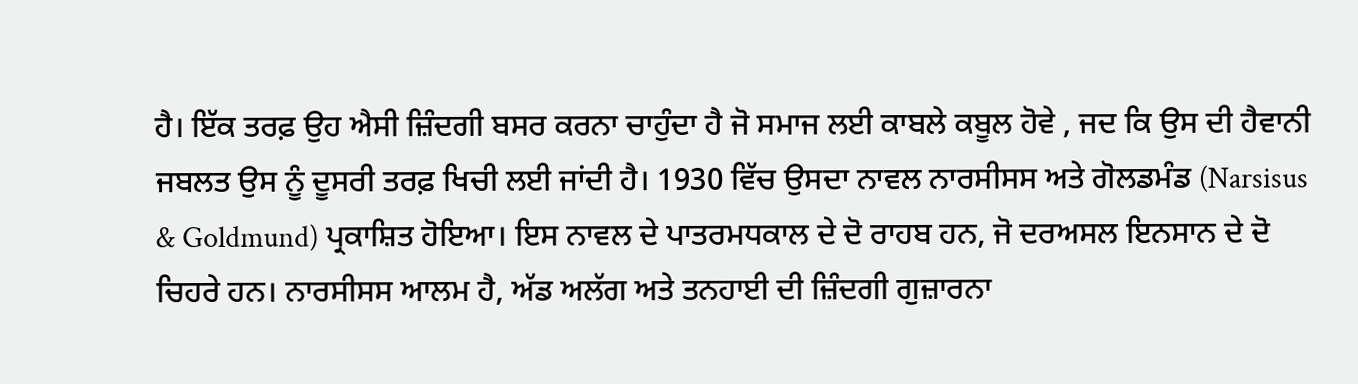ਹੈ। ਇੱਕ ਤਰਫ਼ ਉਹ ਐਸੀ ਜ਼ਿੰਦਗੀ ਬਸਰ ਕਰਨਾ ਚਾਹੁੰਦਾ ਹੈ ਜੋ ਸਮਾਜ ਲਈ ਕਾਬਲੇ ਕਬੂਲ ਹੋਵੇ , ਜਦ ਕਿ ਉਸ ਦੀ ਹੈਵਾਨੀ ਜਬਲਤ ਉਸ ਨੂੰ ਦੂਸਰੀ ਤਰਫ਼ ਖਿਚੀ ਲਈ ਜਾਂਦੀ ਹੈ। 1930 ਵਿੱਚ ਉਸਦਾ ਨਾਵਲ ਨਾਰਸੀਸਸ ਅਤੇ ਗੋਲਡਮੰਡ (Narsisus & Goldmund) ਪ੍ਰਕਾਸ਼ਿਤ ਹੋਇਆ। ਇਸ ਨਾਵਲ ਦੇ ਪਾਤਰਮਧਕਾਲ ਦੇ ਦੋ ਰਾਹਬ ਹਨ, ਜੋ ਦਰਅਸਲ ਇਨਸਾਨ ਦੇ ਦੋ ਚਿਹਰੇ ਹਨ। ਨਾਰਸੀਸਸ ਆਲਮ ਹੈ, ਅੱਡ ਅਲੱਗ ਅਤੇ ਤਨਹਾਈ ਦੀ ਜ਼ਿੰਦਗੀ ਗੁਜ਼ਾਰਨਾ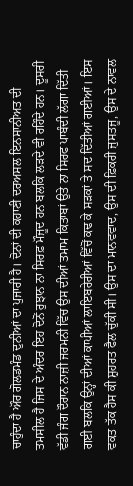ਚਾਹੁੰਦਾ ਹੈ ਔਰ ਗੋਲਡਮੰਡ ਦੁਨੀਆਂ ਦਾ ਪੁਜਾਰੀ ਹੈ। ਦੋਨਾਂ ਦੀ ਕਹਾਣੀ ਦਰਅਸਲ ਇਨਸਾਨੀਅਤ ਦੀ ਤਮਸੀਲ ਹੈ ਜਿਸ ਦੇ ਅੰਦਰ ਇਹ ਦੋਨੋਂ ਰੁਝਾਨ ਨਾ ਸਿਰਫ਼ ਮੌਜੂਦ ਹਨ ਬਲਕਿ ਲੜਦੇ ਵੀ ਰਹਿੰਦੇ ਹਨ। ਦੂਸਰੀ ਵੱਡੀ ਜੰਗ ਦੌਰਾਨ ਨਾਜ਼ੀ ਜਰਮਨੀ ਵਿੱਚ ਉਸ ਦੀਆਂ ਤਮਾਮ ਕਿਤਾਬਾਂ ਉਤੇ ਨਾ ਸਿਰਫ ਪਾਬੰਦੀ ਲੱਗਾ ਦਿੱਤੀ ਗਈ ਬਲਕਿ ਉਨ੍ਹਾਂ ਦੀਆਂ ਕਾਪੀਆਂ ਲਾਇਬਰੇਰੀਆਂ ਵਿੱਚੋਂ ਕਢ ਕੇ ਸੜਕਾਂ ਤੇ ਸਦ ਦਿੱਤੀਆਂ ਗਈਆਂ। ਇਸ ਵਕਤ ਤੱਕ ਹੈਸ ਕੀ ਸ਼ੁਹਰਤ ਫੈਲ ਚੁੱਕੀ ਸੀ। ਉਸ ਦਾ ਮਾਨਵਵਾਦ, ਉਸ ਦੀ ਫ਼ਿਕਰੀ ਜੁਸਤਜੂ, ਉਸ ਦੇ ਨਾਵਲ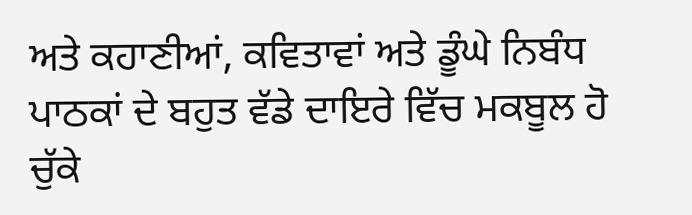ਅਤੇ ਕਹਾਣੀਆਂ, ਕਵਿਤਾਵਾਂ ਅਤੇ ਡੂੰਘੇ ਨਿਬੰਧ ਪਾਠਕਾਂ ਦੇ ਬਹੁਤ ਵੱਡੇ ਦਾਇਰੇ ਵਿੱਚ ਮਕਬੂਲ ਹੋ ਚੁੱਕੇ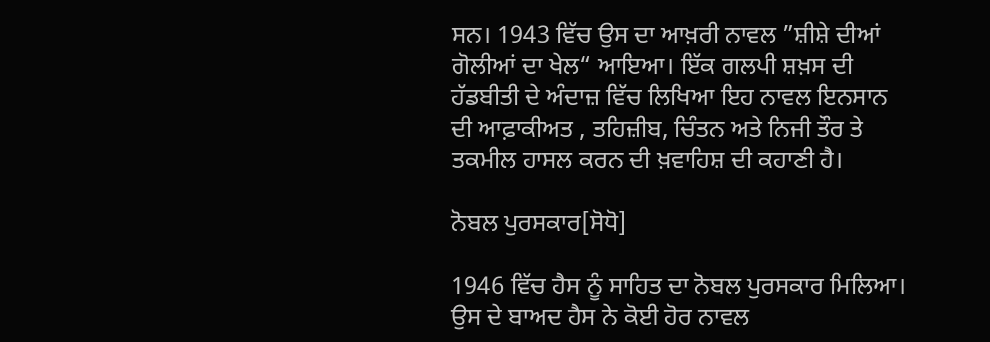ਸਨ। 1943 ਵਿੱਚ ਉਸ ਦਾ ਆਖ਼ਰੀ ਨਾਵਲ ”ਸ਼ੀਸ਼ੇ ਦੀਆਂ ਗੋਲੀਆਂ ਦਾ ਖੇਲ“ ਆਇਆ। ਇੱਕ ਗਲਪੀ ਸ਼ਖ਼ਸ ਦੀ ਹੱਡਬੀਤੀ ਦੇ ਅੰਦਾਜ਼ ਵਿੱਚ ਲਿਖਿਆ ਇਹ ਨਾਵਲ ਇਨਸਾਨ ਦੀ ਆਫ਼ਾਕੀਅਤ , ਤਹਿਜ਼ੀਬ, ਚਿੰਤਨ ਅਤੇ ਨਿਜੀ ਤੌਰ ਤੇ ਤਕਮੀਲ ਹਾਸਲ ਕਰਨ ਦੀ ਖ਼ਵਾਹਿਸ਼ ਦੀ ਕਹਾਣੀ ਹੈ।

ਨੋਬਲ ਪੁਰਸਕਾਰ[ਸੋਧੋ]

1946 ਵਿੱਚ ਹੈਸ ਨੂੰ ਸਾਹਿਤ ਦਾ ਨੋਬਲ ਪੁਰਸਕਾਰ ਮਿਲਿਆ। ਉਸ ਦੇ ਬਾਅਦ ਹੈਸ ਨੇ ਕੋਈ ਹੋਰ ਨਾਵਲ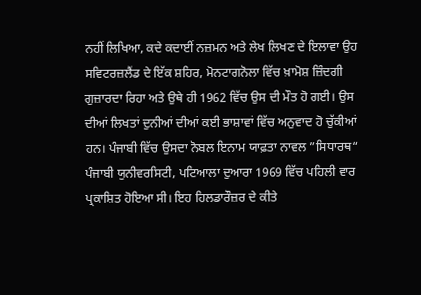ਨਹੀਂ ਲਿਖਿਆ, ਕਦੇ ਕਦਾਈਂ ਨਜ਼ਮਨ ਅਤੇ ਲੇਖ ਲਿਖਣ ਦੇ ਇਲਾਵਾ ਉਹ ਸਵਿਟਰਜ਼ਲੈਂਡ ਦੇ ਇੱਕ ਸ਼ਹਿਰ, ਮੋਨਟਾਗਨੋਲਾ ਵਿੱਚ ਖ਼ਾਮੋਸ਼ ਜ਼ਿੰਦਗੀ ਗੁਜ਼ਾਰਦਾ ਰਿਹਾ ਅਤੇ ਉਥੇ ਹੀ 1962 ਵਿੱਚ ਉਸ ਦੀ ਮੌਤ ਹੋ ਗਈ। ਉਸ ਦੀਆਂ ਲਿਖਤਾਂ ਦੁਨੀਆਂ ਦੀਆਂ ਕਈ ਭਾਸ਼ਾਵਾਂ ਵਿੱਚ ਅਨੁਵਾਦ ਹੋ ਚੁੱਕੀਆਂ ਹਨ। ਪੰਜਾਬੀ ਵਿੱਚ ਉਸਦਾ ਨੋਬਲ ਇਨਾਮ ਯਾਫ਼ਤਾ ਨਾਵਲ ”ਸਿਧਾਰਥ“ ਪੰਜਾਬੀ ਯੁਨੀਵਰਸਿਟੀ, ਪਟਿਆਲਾ ਦੁਆਰਾ 1969 ਵਿੱਚ ਪਹਿਲੀ ਵਾਰ ਪ੍ਰਕਾਸ਼ਿਤ ਹੋਇਆ ਸੀ। ਇਹ ਹਿਲਡਾਰੌਜ਼ਰ ਦੇ ਕੀਤੇ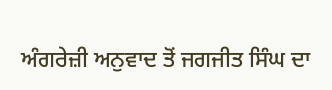ਅੰਗਰੇਜ਼ੀ ਅਨੁਵਾਦ ਤੋਂ ਜਗਜੀਤ ਸਿੰਘ ਦਾ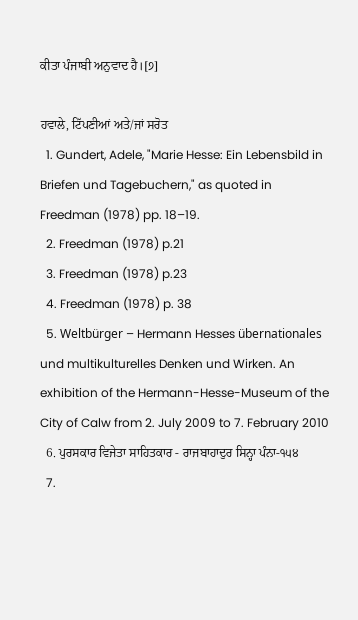ਕੀਤਾ ਪੰਜਾਬੀ ਅਨੁਵਾਦ ਹੈ।[੭]

ਹਵਾਲੇ, ਟਿੱਪਣੀਆਂ ਅਤੇ/ਜਾਂ ਸਰੋਤ
  1. Gundert, Adele, "Marie Hesse: Ein Lebensbild in Briefen und Tagebuchern," as quoted in Freedman (1978) pp. 18–19.
  2. Freedman (1978) p.21
  3. Freedman (1978) p.23
  4. Freedman (1978) p. 38
  5. Weltbürger – Hermann Hesses übernationales und multikulturelles Denken und Wirken. An exhibition of the Hermann-Hesse-Museum of the City of Calw from 2. July 2009 to 7. February 2010
  6. ਪੁਰਸਕਾਰ ਵਿਜੇਤਾ ਸਾਹਿਤਕਾਰ - ਰਾਜਬਾਹਾਦੁਰ ਸਿਨ੍ਹਾ ਪੰਨਾ-੧੫੪
  7.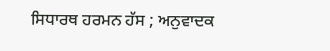ਸਿਧਾਰਥ ਹਰਮਨ ਹੱਸ ; ਅਨੁਵਾਦਕ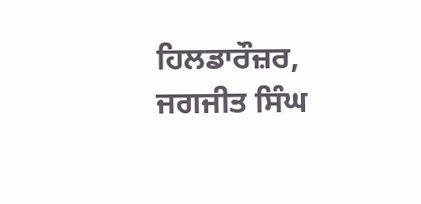ਹਿਲਡਾਰੌਜ਼ਰ, ਜਗਜੀਤ ਸਿੰਘ